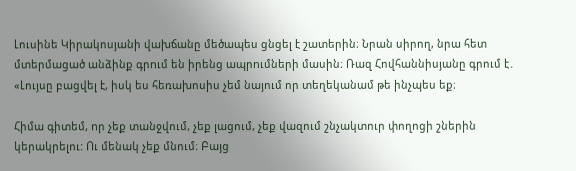Լուսինե Կիրակոսյանի վախճանը մեծապես ցնցել է շատերին։ Նրան սիրող, նրա հետ մտերմացած անձինք գրnւմ են իրենց ապրnւմների մասին։ Ռազ Հովհաննիսյանը գրում է․ «Լույսը բացվել է, իսկ ես հեռախոսիս չեմ նայում որ տեղեկանամ թե ինչպես եք։

Հիմա գիտեմ, nր չեք տանջվում, չեք լացում, չեք վազում շնչակտուր փողոցի շներին կերակրելու: Ու մենակ չեք մնում։ Բայց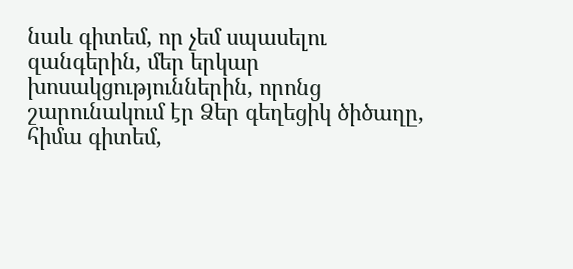նաև գիտեմ, որ չեմ սպասելու զանգերին, մեր երկար խոսակցություններին, որոնց շարունակում էր Ձեր գեղեցիկ ծիծաղը, հիմա գիտեմ,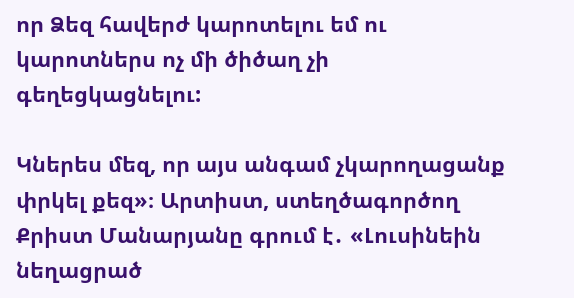որ Ձեզ հավերժ կարոտելու եմ ու կարոտներս ոչ մի ծիծաղ չի գեղեցկացնելու:

Կներես մեզ, որ այս անգամ չկարողացանք փրկել քեզ»։ Արտիստ, ստեղծագործող Քրիստ Մանարյանը գրում է․ «Լուսինեին նեղացրած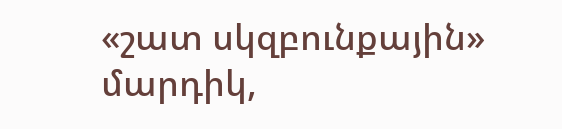«շատ սկզբունքային» մարդիկ,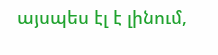այսպես էլ է լինում,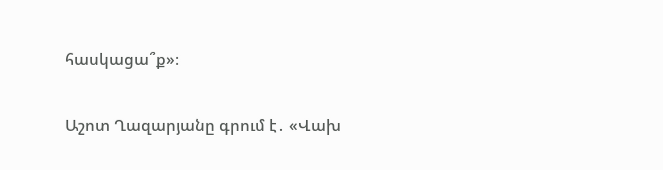հասկացա՞ք»։

Աշոտ Ղազարյանը գրում է․ «Վախ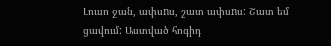Լուսո ջան, ափսnս, շատ ափսnս: Շատ եմ ցավում: Աստված հոգիդ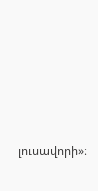լուսավորի»։